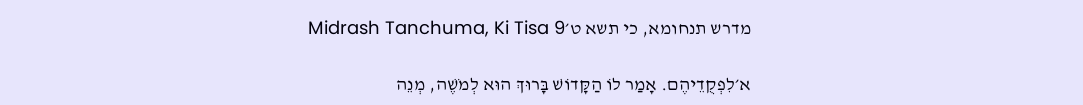מדרש תנחומא, כי תשא ט׳Midrash Tanchuma, Ki Tisa 9

א׳לִפְקֻדֵיהֶם. אָמַר לוֹ הַקָּדוֹשׁ בָּרוּךְ הוּא לְמֹשֶׁה, מְנֵה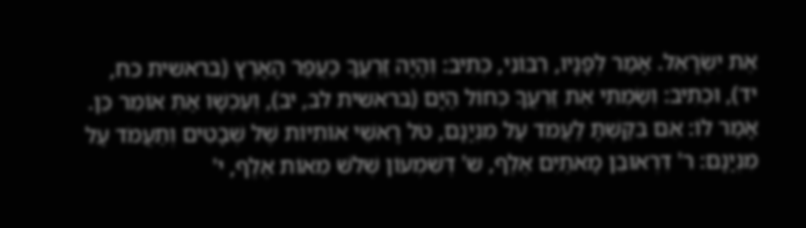אֶת יִשְׂרָאֵל. אָמַר לְפָנָיו, רִבּוֹנִי, כְּתִיב: וְהָיָה זַרְעֲךָ כַּעֲפַר הָאָרֶץ (בראשית כח, יד), וּכְתִיב: וְשַׂמְתִּי אֶת זַרְעֲךָ כְּחוֹל הַיָּם (בראשית לב, יב), וְעַכְשָׁו אַתְּ אוֹמֵר כֵּן. אָמַר לוֹ: אִם בִּקַּשְׁתָּ לַעֲמֹד עַל מִנְיָנָם, טֹל רָאשֵׁי אוֹתִיּוֹת שֶׁל שְׁבָטִים וְתַעֲמֹד עַל מִנְיָנָם: ר' דִּרְאוּבֵן מָאתַיִם אֶלֶף, ש' דְּשִׁמְעוֹן שְׁלֹשׁ מֵאוֹת אֶלֶף, י'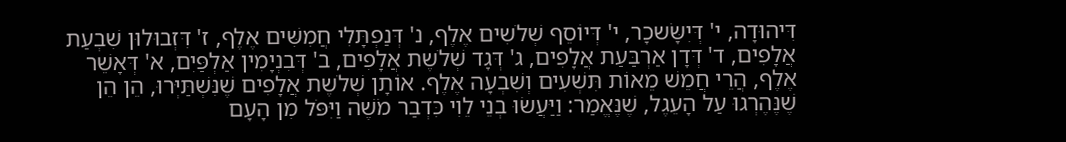דִּיהוּדָה, י' דְּיִשָּׂשכָר, י' דְּיוֹסֵף שְׁלֹשִים אֶלֶף, נ' דְּנַפְתָּלִי חֲמִשִּׁים אֶלֶף, ז' דִּזְבוּלוּן שִׁבְעַת אֲלָפִים, ד' דְּדָן אַרְבַּעַת אֲלָפִים, ג' דְּגָד שְׁלֹשֶת אֲלָפִים, ב' דְּבִנְיָמִין אַלְפַּיִם, א' דְּאָשֵׁר אֶלֶף, הֲרֵי חֲמֵשׁ מֵאוֹת תִּשְׁעִים וְשִׁבְעָה אֶלֶף. אוֹתָן שְׁלֹשֶת אֲלָפִים שֶׁנִּשְׁתַּיְּרוּ, הֵן הֵן שֶׁנֶּהֶרְגוּ עַל הָעֵגֶל, שֶׁנֶּאֱמַר: וַיַּעֲשׂוּ בְנֵי לֵוִי כִּדְבַר מֹשֶׁה וַיִּפֹּל מִן הָעָם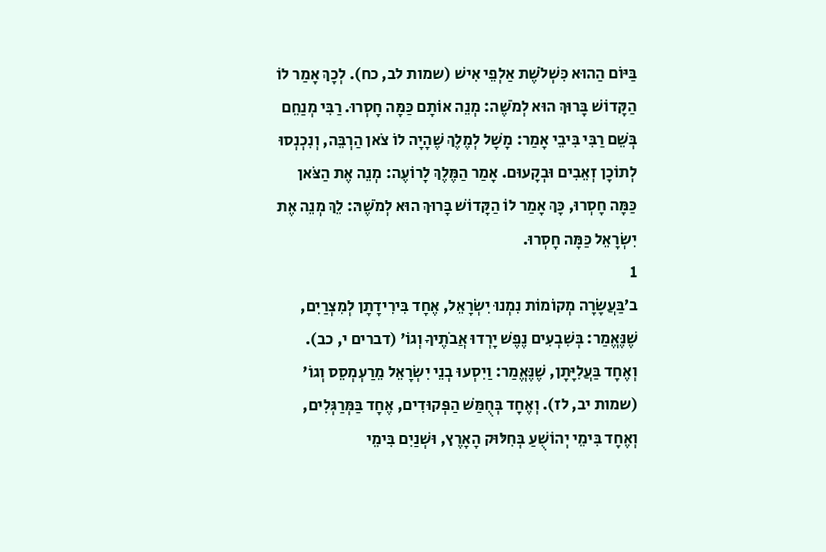בַּיּוֹם הַהוּא כִּשְׁלֹשֶׁת אַלְפֵי אִישׁ (שמות לב, כח). לְכָךְ אָמַר לוֹ הַקָּדוֹשׁ בָּרוּךְ הוּא לְמֹשֶׁה: מְנֵה אוֹתָם כַּמָּה חָסְרוּ. רַבִּי מְנַחֵם בְּשֵׁם רַבִּי בִּיבֵי אָמַר: מָשָׁל לְמֶלֶךְ שֶׁהָיָה לוֹ צֹאן הַרְבֵּה, וְנִכְנְסוּ לְתוֹכָן זְאֵבִים וּבְקָעוּם. אָמַר הַמֶּלֶךְ לָרוֹעֶה: מְנֵה אֶת הַצֹּאן כַּמָּה חָסְרוּ, כָּךְ אָמַר לוֹ הַקָּדוֹשׁ בָּרוּךְ הוּא לְמֹשֶׁהּ: לֵךְ מְנֵה אֶת יִשְׂרָאֵל כַּמָּה חָסְרוּ.
1
ב׳בַּעֲשָׂרָה מְקוֹמוֹת נִמְנוּ יִשְׂרָאֵל, אֶחָד בִּירִידָתָן לְמִצְרַיִם, שֶׁנֶּאֱמַר: בְּשִׁבְעִים נֶפֶשׁ יָרְדוּ אֲבֹתֶיךָ וְגוֹ' (דברים י, כב). וְאֶחָד בַּעֲלִיָּתָן, שֶׁנֶּאֱמַר: וַיִסְעוּ בְנֵי יִשְׂרָאֵל מֵרַעְמְסֵס וְגוֹ' (שמות יב, לז). וְאֶחָד בְּחֻמַּשׁ הַפְּקוּדִים, אֶחָד בַּמְּרַגְּלִים, וְאֶחָד בִּימֵי יְהוֹשֻׁעַ בְּחִלּוּק הָאָרֶץ, וּשְׁנַיִם בִּימֵי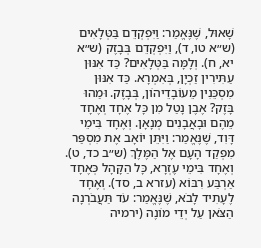שָׁאוּל, שֶׁנֶּאֱמַר: וַיִּפְקְדֵם בַּטְּלָאִים (ש״א טו, ד), וַיִּפְקְדֵם בְּבָזֶק (ש״א יא, ח). וְלָמָּה בַּטְּלָאִים? כַּד אִנּוּן עַתִּירִין זַכְיָן, בְּאִמְרָא. כַּד אִנּוּן מִסְכֵּנִין מֵעוֹבָדֵיהוֹן, בְּבָזֶק. וּמַהוּ בָּזֶק? אֶבֶן נָטַל מִן כָּל אֶחָד וְאֶחָד מֵהֶם וּבָאֲבָנִים מְנָאָן. וְאֶחָד בִּימֵי דָּוִד, שֶׁנֶּאֱמַר: וַיִּתֵּן יוֹאָב אֶת מִסְפַּר מִפְקַד הָעָם אֶל הַמֶּלֶךְ (ש״ב כד, ט). וְאֶחָד בִּימֵי עֶזְרָא, כָּל הַקָּהָל כְּאֶחָד אַרְבַּע רִבּוֹא (עזרא ב, סד). וְאֶחָד לֶעָתִיד לָבֹא, שֶׁנֶּאֱמַר: עֹד תַּעֲבֹרְנָה הַצֹּאן עַל יְדֵי מוֹנֶה (ירמיה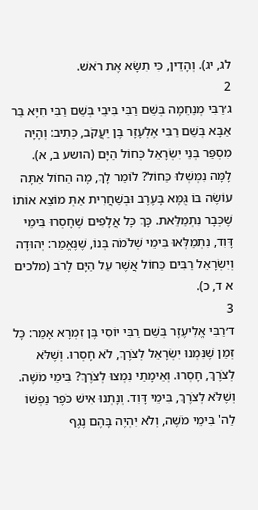לג, יג). וְהָדֵין, כִּי תִשָּׂא אֶת רֹאשׁ.
2
ג׳רַבִּי מְנַחֵמָה בְּשֵׁם רַבִּי בִּיבֵי בְּשֵׁם רַבִּי חִיָּא בַּר אַבָּא בְּשֵׁם רַבִּי אֶלְעָזָר בֶּן יַעֲקֹב, כְּתִיב: וְהָיָה מִסְפַּר בְּנֵי יִשְׂרָאֵל כְּחוֹל הַיָּם (הושע ב, א). לָמָּה נִמְשְׁלוּ כַּחוֹל? לוֹמַר לָךְ, מָה הַחוֹל אַתָּה עוֹשֶׂה בּוֹ גֻּמָּא בָּעֶרֶב וּבְשַׁחֲרִית אַתְּ מוֹצֵא אוֹתוֹ שֶׁכְּבָר נִתְמַלֵּאת. כָּךְ כָּל אֲלָפִים שֶׁחָסְרוּ בִּימֵי דָּוִד, נִתְמַלְּאוּ בִּימֵי שְׁלֹמֹה בְּנוֹ, שֶׁנֶּאֱמַר: יְהוּדָה וְיִשְׂרָאֵל רַבִּים כַּחוֹל אֲשֶׁר עַל הַיָּם לָרֹב (מלכים א ד, כ).
3
ד׳רַבִּי אֱלִיעֶזֶר בְּשֵׁם רַבִּי יוֹסִי בֶּן זִמְרָא אָמַר: כָּל זְמַן שֶׁנִּמְנוּ יִשְׂרָאֵל לְצֹרֶךְ, לֹא חָסְרוּ. וְשֶׁלֹּא לְצֹרֶךְ, חָסְרוּ. וְאֵימָתַי נִמְצוּ לְצֹרֶךְ? בִּימֵי מֹשֶׁה. וְשֶׁלֹּא לְצֹרֶךְ, בִּימֵי דָּוִד. וְנָתְנוּ אִישׁ כֹּפֶר נַפְשׁוֹ לַה' בִּימֵי מֹשֶׁה, וְלֹא יִהְיֶה בָּהֶם נֶגֶף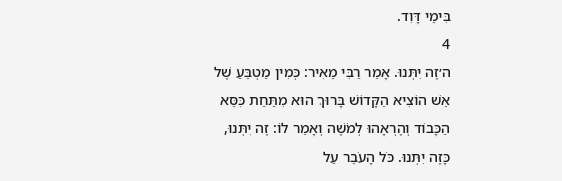בִּימֵי דָּוִד.
4
ה׳זֶה יִתְּנוּ. אָמַר רַבִּי מֵאִיר: כְּמִין מַטְבֵּעַ שֶׁל אֵשׁ הוֹצִיא הַקָּדוֹשׁ בָּרוּךְ הוּא מִתַּחַת כִּסֵּא הַכָּבוֹד וְהֶרְאָהוּ לְמֹשֶׁה וְאָמַר לוֹ: זֶה יִתְּנוּ, כָּזֶה יִתְּנוּ. כֹּל הָעֹבֵר עַל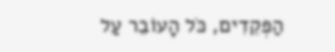הַפְּקֵדִים, כֹּל הָעוֹבֵר עַל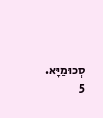סְכוּמַיָּא.
5